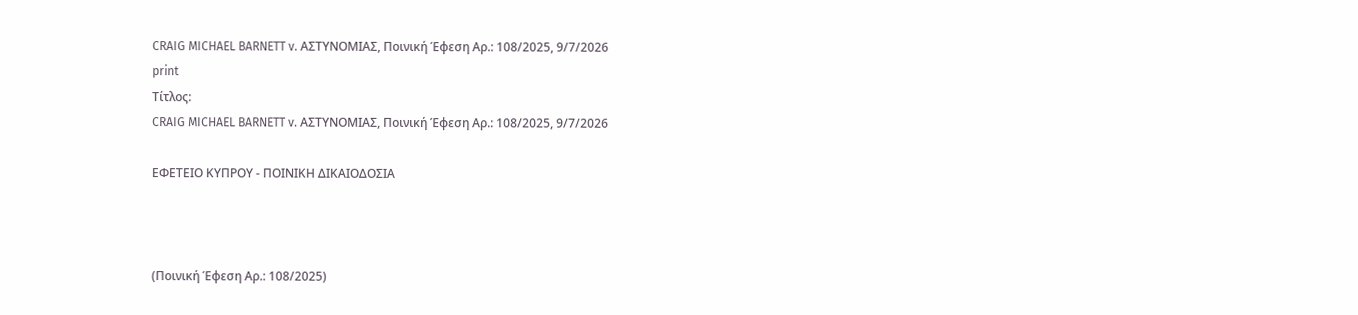CRAIG MICHAEL BARNETT v. ΑΣΤΥΝΟΜΙΑΣ, Ποινική Έφεση Αρ.: 108/2025, 9/7/2026
print
Τίτλος:
CRAIG MICHAEL BARNETT v. ΑΣΤΥΝΟΜΙΑΣ, Ποινική Έφεση Αρ.: 108/2025, 9/7/2026

ΕΦΕΤΕΙΟ ΚΥΠΡΟΥ ‑ ΠΟΙΝΙΚΗ ΔΙΚΑΙΟΔΟΣΙΑ



(Ποινική Έφεση Αρ.: 108/2025)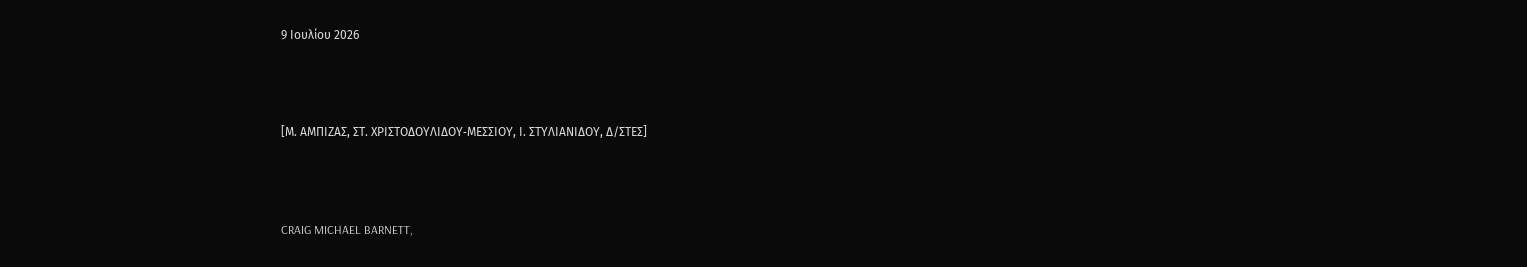9 Ιουλίου 2026



[Μ. ΑΜΠΙΖΑΣ, ΣΤ. ΧΡΙΣΤΟΔΟΥΛΙΔΟΥ‑ΜΕΣΣΙΟΥ, Ι. ΣΤΥΛΙΑΝΙΔΟΥ, Δ/ΣΤΕΣ]



CRAIG MICHAEL BARNETT,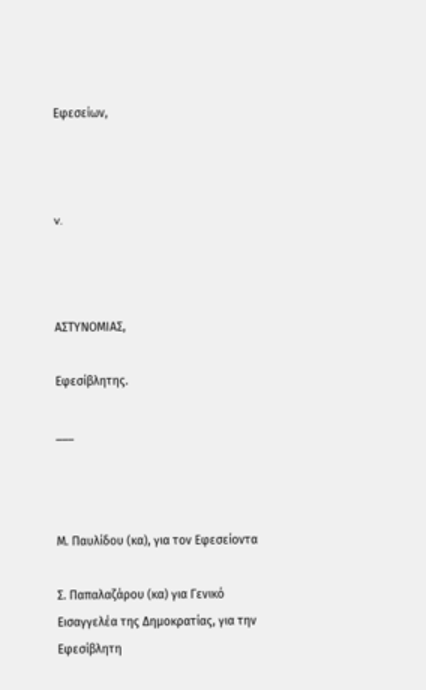Εφεσείων,



v.



ΑΣΤΥΝΟΜΙΑΣ,

Εφεσίβλητης.

___



Μ. Παυλίδου (κα), για τον Εφεσείοντα

Σ. Παπαλαζάρου (κα) για Γενικό Εισαγγελέα της Δημοκρατίας, για την Εφεσίβλητη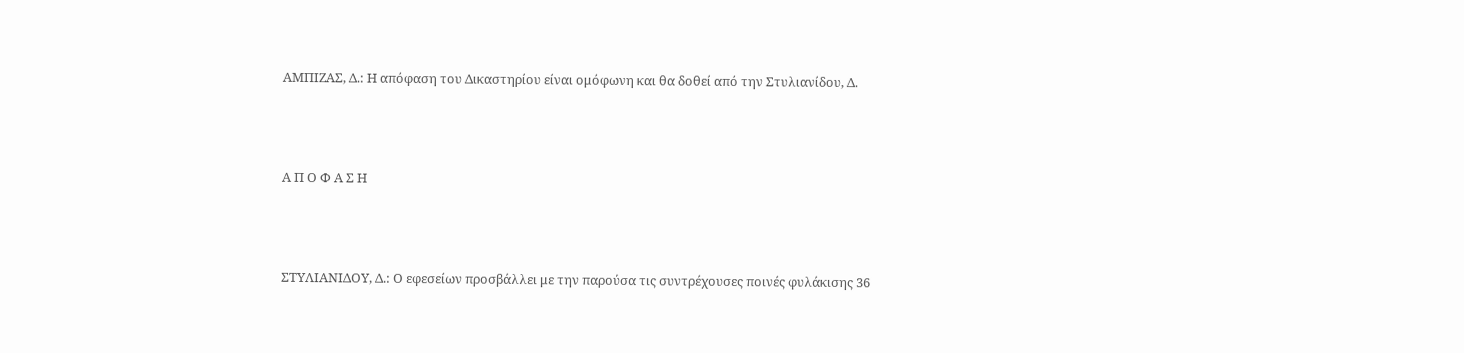ΑΜΠΙΖΑΣ, Δ.: Η απόφαση του Δικαστηρίου είναι ομόφωνη και θα δοθεί από την Στυλιανίδου, Δ.



Α Π Ο Φ Α Σ Η



ΣΤΥΛΙΑΝΙΔΟΥ, Δ.: Ο εφεσείων προσβάλλει με την παρούσα τις συντρέχουσες ποινές φυλάκισης 36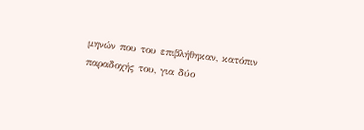μηνών που του επιβλήθηκαν, κατόπιν παραδοχής του, για δύο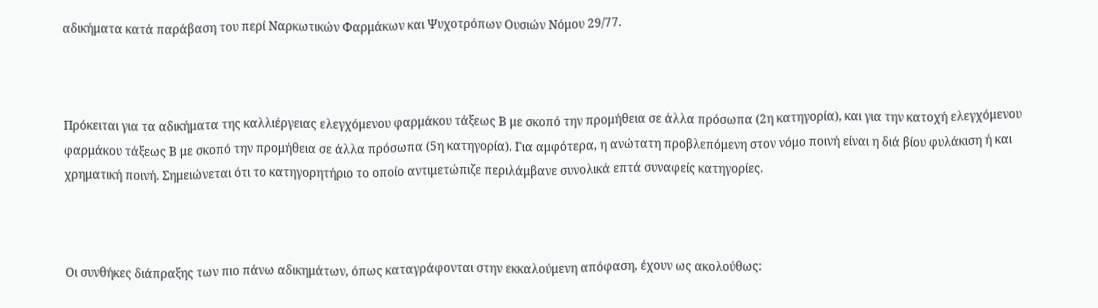αδικήματα κατά παράβαση του περί Ναρκωτικών Φαρμάκων και Ψυχοτρόπων Ουσιών Νόμου 29/77.



Πρόκειται για τα αδικήματα της καλλιέργειας ελεγχόμενου φαρμάκου τάξεως Β με σκοπό την προμήθεια σε άλλα πρόσωπα (2η κατηγορία), και για την κατοχή ελεγχόμενου φαρμάκου τάξεως Β με σκοπό την προμήθεια σε άλλα πρόσωπα (5η κατηγορία). Για αμφότερα, η ανώτατη προβλεπόμενη στον νόμο ποινή είναι η διά βίου φυλάκιση ή και χρηματική ποινή. Σημειώνεται ότι το κατηγορητήριο το οποίο αντιμετώπιζε περιλάμβανε συνολικά επτά συναφείς κατηγορίες.



Οι συνθήκες διάπραξης των πιο πάνω αδικημάτων, όπως καταγράφονται στην εκκαλούμενη απόφαση, έχουν ως ακολούθως: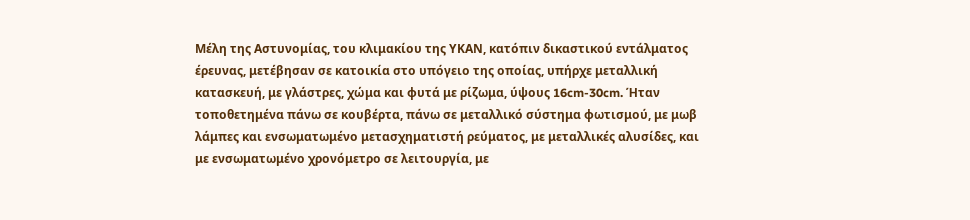Μέλη της Αστυνομίας, του κλιμακίου της ΥΚΑΝ, κατόπιν δικαστικού εντάλματος έρευνας, μετέβησαν σε κατοικία στο υπόγειο της οποίας, υπήρχε μεταλλική κατασκευή, με γλάστρες, χώμα και φυτά με ρίζωμα, ύψους 16cm-30cm. Ήταν τοποθετημένα πάνω σε κουβέρτα, πάνω σε μεταλλικό σύστημα φωτισμού, με μωβ λάμπες και ενσωματωμένο μετασχηματιστή ρεύματος, με μεταλλικές αλυσίδες, και με ενσωματωμένο χρονόμετρο σε λειτουργία, με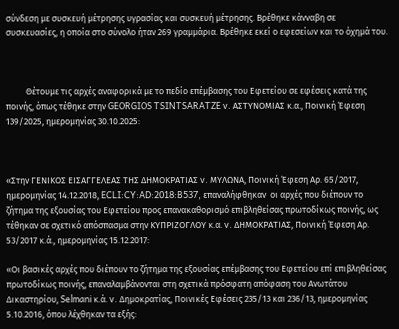σύνδεση με συσκευή μέτρησης υγρασίας και συσκευή μέτρησης. Βρέθηκε κάνναβη σε συσκευασίες, η οποία στο σύνολο ήταν 269 γραμμάρια. Βρέθηκε εκεί ο εφεσείων και το όχημά του.



          Θέτουμε τις αρχές αναφορικά με το πεδίο επέμβασης του Εφετείου σε εφέσεις κατά της ποινής, όπως τέθηκε στην GEORGIOS TSINTSARATZE v. ΑΣΤΥΝΟΜΙΑΣ κ.α., Ποινική Έφεση 139/2025, ημερομηνίας 30.10.2025:



«Στην ΓΕΝΙΚΟΣ ΕΙΣΑΓΓΕΛΕΑΣ ΤΗΣ ΔΗΜΟΚΡΑΤΙΑΣ v. ΜΥΛΩΝΑ, Ποινική Έφεση Αρ. 65/2017, ημερομηνίας 14.12.2018, ECLI:CY:AD:2018:B537, επαναλήφθηκαν  οι αρχές που διέπουν το ζήτημα της εξουσίας του Εφετείου προς επανακαθορισμό επιβληθείσας πρωτοδίκως ποινής, ως τέθηκαν σε σχετικό απόσπασμα στην ΚΥΠΡΙΖΟΓΛΟΥ κ.α. v. ΔΗΜΟΚΡΑΤΙΑΣ, Ποινική Έφεση Αρ. 53/2017 κ.ά., ημερομηνίας 15.12.2017:

«Οι βασικές αρχές που διέπουν το ζήτημα της εξουσίας επέμβασης του Εφετείου επί επιβληθείσας πρωτοδίκως ποινής, επαναλαμβάνονται στη σχετικά πρόσφατη απόφαση του Ανωτάτου Δικαστηρίου, Selmani κ.ά. v. Δημοκρατίας, Ποινικές Εφέσεις 235/13 και 236/13, ημερομηνίας 5.10.2016, όπου λέχθηκαν τα εξής: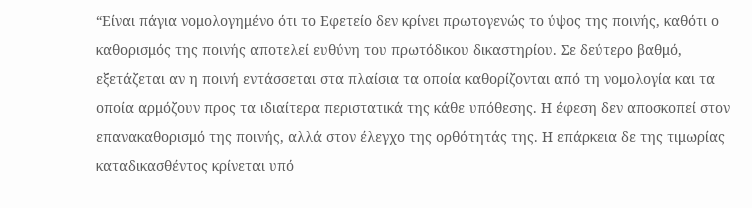“Είναι πάγια νομολογημένο ότι το Εφετείο δεν κρίνει πρωτογενώς το ύψος της ποινής, καθότι ο καθορισμός της ποινής αποτελεί ευθύνη του πρωτόδικου δικαστηρίου. Σε δεύτερο βαθμό, εξετάζεται αν η ποινή εντάσσεται στα πλαίσια τα οποία καθορίζονται από τη νομολογία και τα οποία αρμόζουν προς τα ιδιαίτερα περιστατικά της κάθε υπόθεσης. Η έφεση δεν αποσκοπεί στον επανακαθορισμό της ποινής, αλλά στον έλεγχο της ορθότητάς της. Η επάρκεια δε της τιμωρίας καταδικασθέντος κρίνεται υπό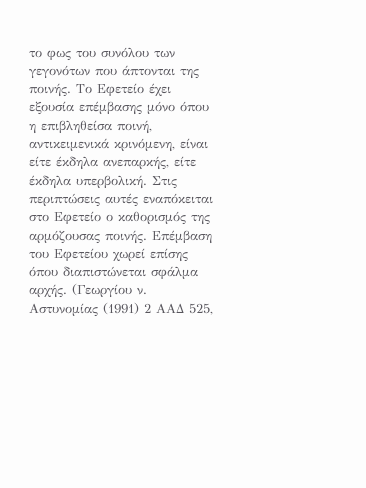το φως του συνόλου των γεγονότων που άπτονται της ποινής. Το Εφετείο έχει εξουσία επέμβασης μόνο όπου η επιβληθείσα ποινή, αντικειμενικά κρινόμενη, είναι είτε έκδηλα ανεπαρκής, είτε έκδηλα υπερβολική. Στις περιπτώσεις αυτές εναπόκειται στο Εφετείο ο καθορισμός της αρμόζουσας ποινής. Επέμβαση του Εφετείου χωρεί επίσης όπου διαπιστώνεται σφάλμα αρχής. (Γεωργίου ν. Αστυνομίας (1991) 2 ΑΑΔ 525,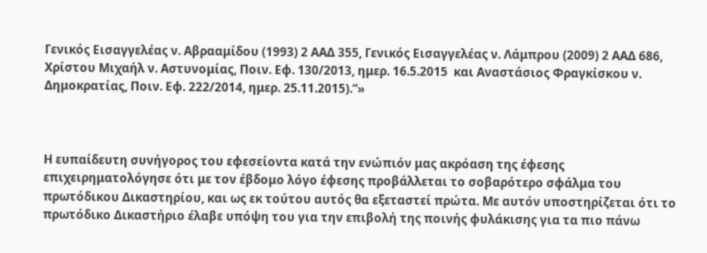Γενικός Εισαγγελέας ν. Αβρααμίδου (1993) 2 ΑΑΔ 355, Γενικός Εισαγγελέας ν. Λάμπρου (2009) 2 ΑΑΔ 686, Χρίστου Μιχαήλ ν. Αστυνομίας, Ποιν. Εφ. 130/2013, ημερ. 16.5.2015  και Αναστάσιος Φραγκίσκου ν. Δημοκρατίας, Ποιν. Εφ. 222/2014, ημερ. 25.11.2015).”»



Η ευπαίδευτη συνήγορος του εφεσείοντα κατά την ενώπιόν μας ακρόαση της έφεσης επιχειρηματολόγησε ότι με τον έβδομο λόγο έφεσης προβάλλεται το σοβαρότερο σφάλμα του πρωτόδικου Δικαστηρίου, και ως εκ τούτου αυτός θα εξεταστεί πρώτα. Με αυτόν υποστηρίζεται ότι το πρωτόδικο Δικαστήριο έλαβε υπόψη του για την επιβολή της ποινής φυλάκισης για τα πιο πάνω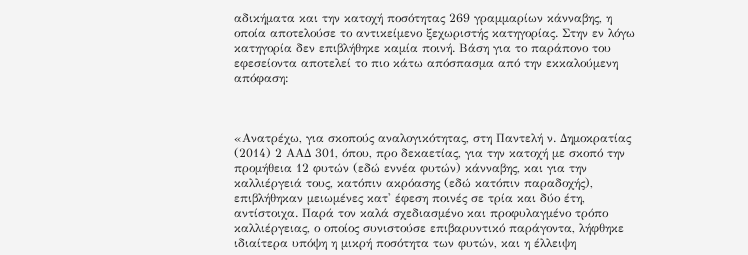αδικήματα και την κατοχή ποσότητας 269 γραμμαρίων κάνναβης, η οποία αποτελούσε το αντικείμενο ξεχωριστής κατηγορίας. Στην εν λόγω κατηγορία δεν επιβλήθηκε καμία ποινή. Βάση για το παράπονο του εφεσείοντα αποτελεί το πιο κάτω απόσπασμα από την εκκαλούμενη απόφαση:



«Ανατρέχω, για σκοπούς αναλογικότητας, στη Παντελή ν. Δημοκρατίας (2014) 2 ΑΑΔ 301, όπου, προ δεκαετίας, για την κατοχή με σκοπό την προμήθεια 12 φυτών (εδώ εννέα φυτών) κάνναβης, και για την καλλιέργειά τους, κατόπιν ακρόασης (εδώ κατόπιν παραδοχής), επιβλήθηκαν μειωμένες κατ' έφεση ποινές σε τρία και δύο έτη, αντίστοιχα. Παρά τον καλά σχεδιασμένο και προφυλαγμένο τρόπο καλλιέργειας, ο οποίος συνιστούσε επιβαρυντικό παράγοντα, λήφθηκε ιδιαίτερα υπόψη η μικρή ποσότητα των φυτών, και η έλλειψη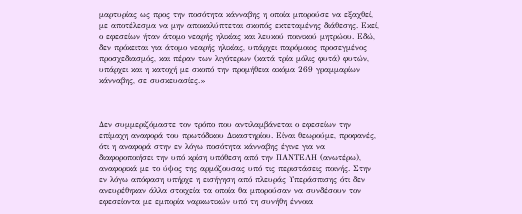μαρτυρίας ως προς την ποσότητα κάνναβης η οποία μπορούσε να εξαχθεί, με αποτέλεσμα να μην αποκαλύπτεται σκοπός εκτεταμένης διάθεσης. Εκεί, ο εφεσείων ήταν άτομο νεαρής ηλικίας και λευκού ποινικού μητρώου. Εδώ, δεν πρόκειται για άτομο νεαρής ηλικίας, υπάρχει παρόμοιος προσεγμένος προσχεδιασμός, και πέραν των λιγότερων (κατά τρία μόλις φυτά) φυτών, υπάρχει και η κατοχή με σκοπό την προμήθεια ακόμα 269 γραμμαρίων κάνναβης, σε συσκευασίες.»



Δεν συμμεριζόμαστε τον τρόπο που αντιλαμβάνεται ο εφεσείων την επίμαχη αναφορά του πρωτόδικου Δικαστηρίου. Είναι θεωρούμε, προφανές, ότι η αναφορά στην εν λόγω ποσότητα κάνναβης έγινε για να διαφοροποιήσει την υπό κρίση υπόθεση από την ΠΑΝΤΕΛΗ (ανωτέρω), αναφορικά με το ύψος της αρμόζουσας υπό τις περιστάσεις ποινής. Στην εν λόγω απόφαση υπήρχε η εισήγηση από πλευράς Υπεράσπισης ότι δεν ανευρέθηκαν άλλα στοιχεία τα οποία θα μπορούσαν να συνδέσουν τον εφεσείοντα με εμπορία ναρκωτικών υπό τη συνήθη έννοια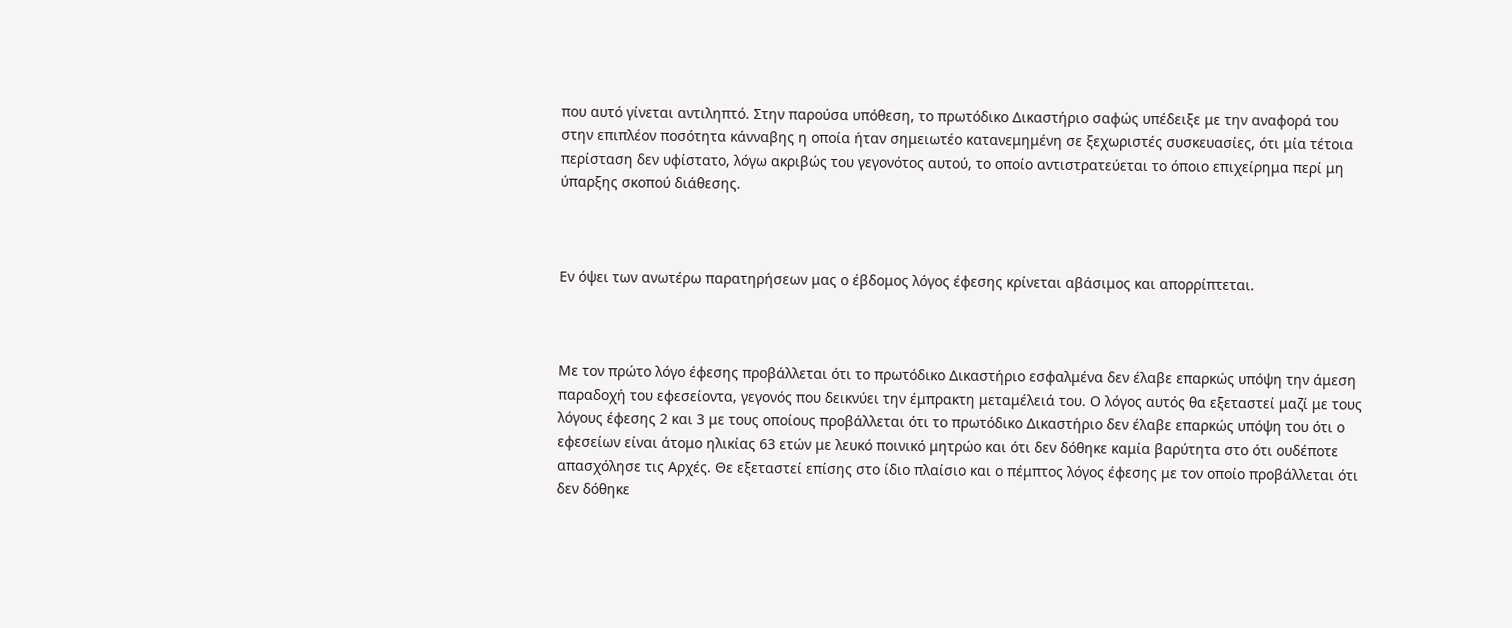που αυτό γίνεται αντιληπτό. Στην παρούσα υπόθεση, το πρωτόδικο Δικαστήριο σαφώς υπέδειξε με την αναφορά του στην επιπλέον ποσότητα κάνναβης η οποία ήταν σημειωτέο κατανεμημένη σε ξεχωριστές συσκευασίες, ότι μία τέτοια περίσταση δεν υφίστατο, λόγω ακριβώς του γεγονότος αυτού, το οποίο αντιστρατεύεται το όποιο επιχείρημα περί μη ύπαρξης σκοπού διάθεσης.



Εν όψει των ανωτέρω παρατηρήσεων μας ο έβδομος λόγος έφεσης κρίνεται αβάσιμος και απορρίπτεται.



Με τον πρώτο λόγο έφεσης προβάλλεται ότι το πρωτόδικο Δικαστήριο εσφαλμένα δεν έλαβε επαρκώς υπόψη την άμεση παραδοχή του εφεσείοντα, γεγονός που δεικνύει την έμπρακτη μεταμέλειά του. Ο λόγος αυτός θα εξεταστεί μαζί με τους λόγους έφεσης 2 και 3 με τους οποίους προβάλλεται ότι το πρωτόδικο Δικαστήριο δεν έλαβε επαρκώς υπόψη του ότι ο εφεσείων είναι άτομο ηλικίας 63 ετών με λευκό ποινικό μητρώο και ότι δεν δόθηκε καμία βαρύτητα στο ότι ουδέποτε απασχόλησε τις Αρχές. Θε εξεταστεί επίσης στο ίδιο πλαίσιο και ο πέμπτος λόγος έφεσης με τον οποίο προβάλλεται ότι δεν δόθηκε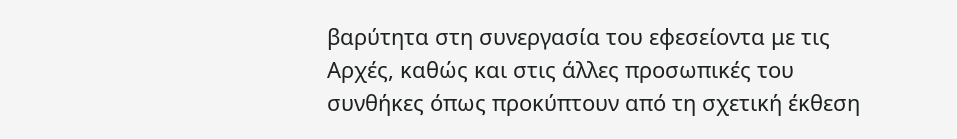βαρύτητα στη συνεργασία του εφεσείοντα με τις Αρχές, καθώς και στις άλλες προσωπικές του συνθήκες όπως προκύπτουν από τη σχετική έκθεση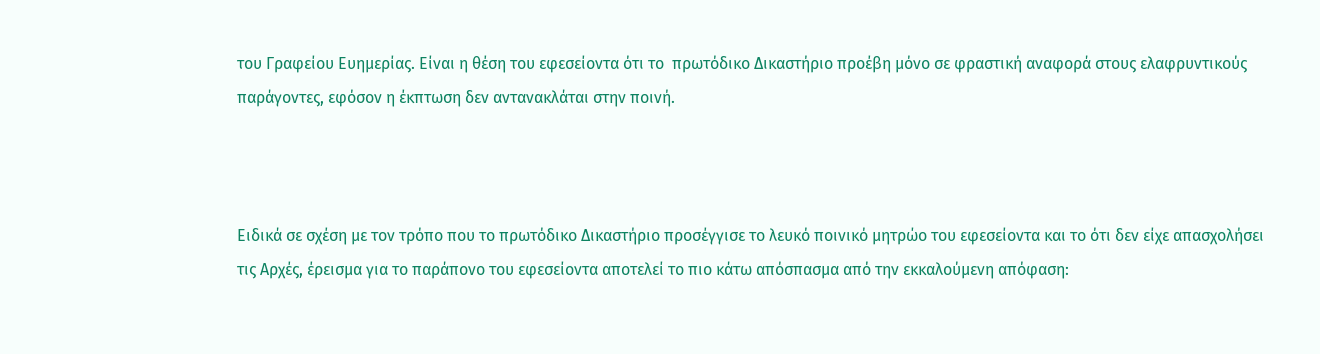του Γραφείου Ευημερίας. Είναι η θέση του εφεσείοντα ότι το  πρωτόδικο Δικαστήριο προέβη μόνο σε φραστική αναφορά στους ελαφρυντικούς παράγοντες, εφόσον η έκπτωση δεν αντανακλάται στην ποινή.



Ειδικά σε σχέση με τον τρόπο που το πρωτόδικο Δικαστήριο προσέγγισε το λευκό ποινικό μητρώο του εφεσείοντα και το ότι δεν είχε απασχολήσει τις Αρχές, έρεισμα για το παράπονο του εφεσείοντα αποτελεί το πιο κάτω απόσπασμα από την εκκαλούμενη απόφαση: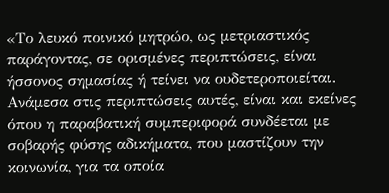«Το λευκό ποινικό μητρώο, ως μετριαστικός παράγοντας, σε ορισμένες περιπτώσεις, είναι ήσσονος σημασίας ή τείνει να ουδετεροποιείται. Ανάμεσα στις περιπτώσεις αυτές, είναι και εκείνες όπου η παραβατική συμπεριφορά συνδέεται με σοβαρής φύσης αδικήματα, που μαστίζουν την κοινωνία, για τα οποία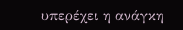υπερέχει η ανάγκη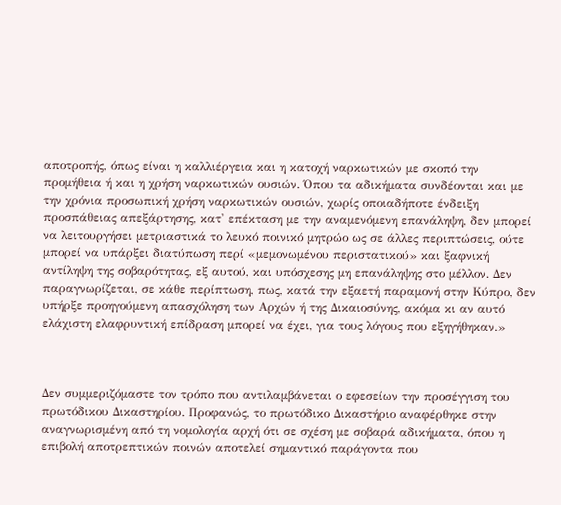αποτροπής, όπως είναι η καλλιέργεια και η κατοχή ναρκωτικών με σκοπό την προμήθεια ή και η χρήση ναρκωτικών ουσιών. Όπου τα αδικήματα συνδέονται και με την χρόνια προσωπική χρήση ναρκωτικών ουσιών, χωρίς οποιαδήποτε ένδειξη προσπάθειας απεξάρτησης, κατ' επέκταση με την αναμενόμενη επανάληψη, δεν μπορεί να λειτουργήσει μετριαστικά το λευκό ποινικό μητρώο ως σε άλλες περιπτώσεις, ούτε μπορεί να υπάρξει διατύπωση περί «μεμονωμένου περιστατικού» και ξαφνική αντίληψη της σοβαρότητας, εξ αυτού, και υπόσχεσης μη επανάληψης στο μέλλον. Δεν παραγνωρίζεται, σε κάθε περίπτωση, πως, κατά την εξαετή παραμονή στην Κύπρο, δεν υπήρξε προηγούμενη απασχόληση των Αρχών ή της Δικαιοσύνης, ακόμα κι αν αυτό ελάχιστη ελαφρυντική επίδραση μπορεί να έχει, για τους λόγους που εξηγήθηκαν.»



Δεν συμμεριζόμαστε τον τρόπο που αντιλαμβάνεται ο εφεσείων την προσέγγιση του πρωτόδικου Δικαστηρίου. Προφανώς, το πρωτόδικο Δικαστήριο αναφέρθηκε στην αναγνωρισμένη από τη νομολογία αρχή ότι σε σχέση με σοβαρά αδικήματα, όπου η επιβολή αποτρεπτικών ποινών αποτελεί σημαντικό παράγοντα που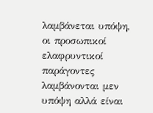λαμβάνεται υπόψη, οι προσωπικοί ελαφρυντικοί παράγοντες λαμβάνονται μεν υπόψη αλλά είναι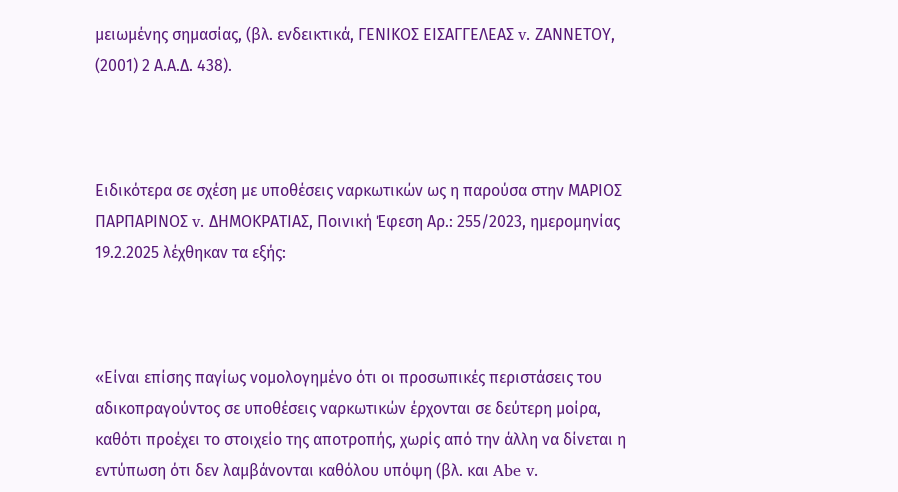μειωμένης σημασίας, (βλ. ενδεικτικά, ΓΕΝΙΚΟΣ ΕΙΣΑΓΓΕΛΕΑΣ v. ΖΑΝΝΕΤΟΥ, (2001) 2 Α.Α.Δ. 438).



Ειδικότερα σε σχέση με υποθέσεις ναρκωτικών ως η παρούσα στην ΜΑΡΙΟΣ ΠΑΡΠΑΡΙΝΟΣ v. ΔΗΜΟΚΡΑΤΙΑΣ, Ποινική Έφεση Αρ.: 255/2023, ημερομηνίας 19.2.2025 λέχθηκαν τα εξής:



«Είναι επίσης παγίως νομολογημένο ότι οι προσωπικές περιστάσεις του αδικοπραγούντος σε υποθέσεις ναρκωτικών έρχονται σε δεύτερη μοίρα, καθότι προέχει το στοιχείο της αποτροπής, χωρίς από την άλλη να δίνεται η εντύπωση ότι δεν λαμβάνονται καθόλου υπόψη (βλ. και Abe v.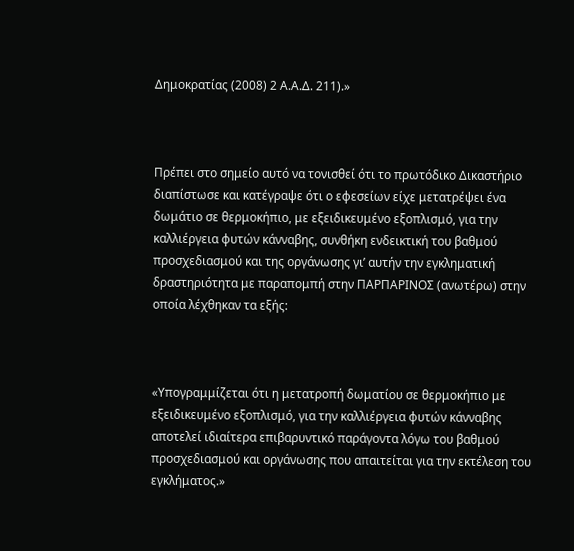Δημοκρατίας (2008) 2 Α.Α.Δ. 211).»



Πρέπει στο σημείο αυτό να τονισθεί ότι το πρωτόδικο Δικαστήριο διαπίστωσε και κατέγραψε ότι ο εφεσείων είχε μετατρέψει ένα δωμάτιο σε θερμοκήπιο, με εξειδικευμένο εξοπλισμό, για την καλλιέργεια φυτών κάνναβης, συνθήκη ενδεικτική του βαθμού προσχεδιασμού και της οργάνωσης γι’ αυτήν την εγκληματική δραστηριότητα με παραπομπή στην ΠΑΡΠΑΡΙΝΟΣ (ανωτέρω) στην οποία λέχθηκαν τα εξής:



«Υπογραμμίζεται ότι η μετατροπή δωματίου σε θερμοκήπιο με εξειδικευμένο εξοπλισμό, για την καλλιέργεια φυτών κάνναβης αποτελεί ιδιαίτερα επιβαρυντικό παράγοντα λόγω του βαθμού προσχεδιασμού και οργάνωσης που απαιτείται για την εκτέλεση του εγκλήματος.»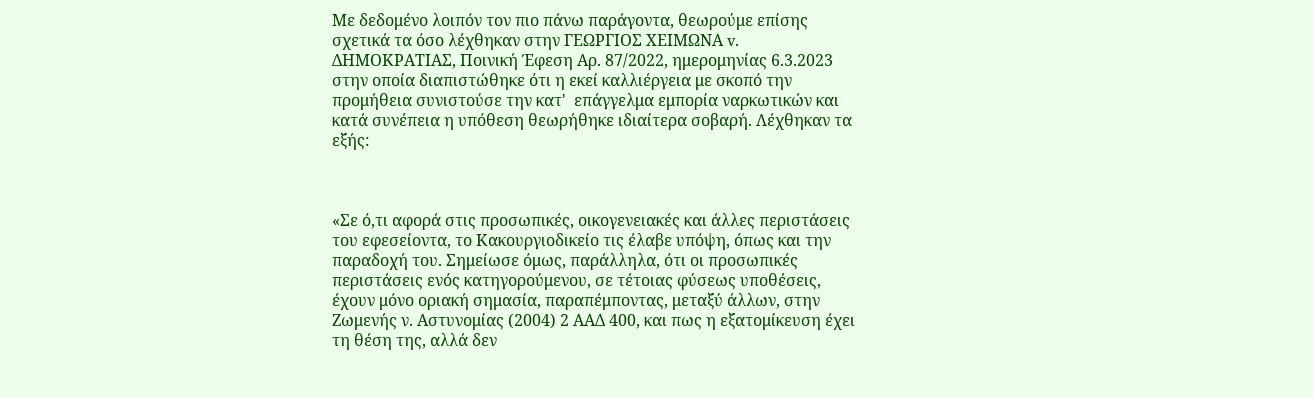Με δεδομένο λοιπόν τον πιο πάνω παράγοντα, θεωρούμε επίσης σχετικά τα όσο λέχθηκαν στην ΓΕΩΡΓΙΟΣ ΧΕΙΜΩΝΑ v. ΔΗΜΟΚΡΑΤΙΑΣ, Ποινική Έφεση Αρ. 87/2022, ημερομηνίας 6.3.2023  στην οποία διαπιστώθηκε ότι η εκεί καλλιέργεια με σκοπό την προμήθεια συνιστούσε την κατ'  επάγγελμα εμπορία ναρκωτικών και κατά συνέπεια η υπόθεση θεωρήθηκε ιδιαίτερα σοβαρή. Λέχθηκαν τα εξής:



«Σε ό,τι αφορά στις προσωπικές, οικογενειακές και άλλες περιστάσεις του εφεσείοντα, το Κακουργιοδικείο τις έλαβε υπόψη, όπως και την παραδοχή του. Σημείωσε όμως, παράλληλα, ότι οι προσωπικές περιστάσεις ενός κατηγορούμενου, σε τέτοιας φύσεως υποθέσεις, έχουν μόνο οριακή σημασία, παραπέμποντας, μεταξύ άλλων, στην Ζωμενής ν. Αστυνομίας (2004) 2 ΑΑΔ 400, και πως η εξατομίκευση έχει τη θέση της, αλλά δεν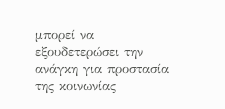μπορεί να εξουδετερώσει την ανάγκη για προστασία της κοινωνίας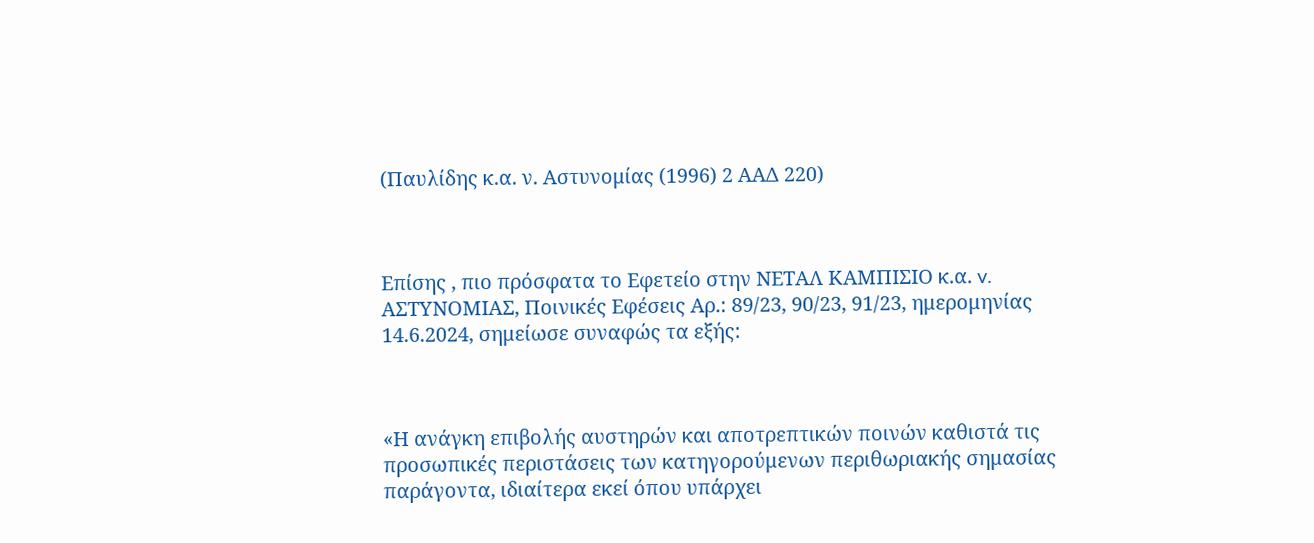(Παυλίδης κ.α. ν. Αστυνομίας (1996) 2 ΑΑΔ 220)



Επίσης , πιο πρόσφατα το Εφετείο στην ΝΕΤΑΛ ΚΑΜΠΙΣΙΟ κ.α. v. ΑΣΤΥΝΟΜΙΑΣ, Ποινικές Εφέσεις Αρ.: 89/23, 90/23, 91/23, ημερομηνίας 14.6.2024, σημείωσε συναφώς τα εξής:



«Η ανάγκη επιβολής αυστηρών και αποτρεπτικών ποινών καθιστά τις προσωπικές περιστάσεις των κατηγορούμενων περιθωριακής σημασίας παράγοντα, ιδιαίτερα εκεί όπου υπάρχει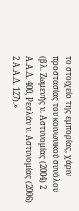το στοιχείο της εμπορίας, χάριν προστασίας του κοινωνικού συνόλου (βλ. Ζωμενής ν. Αστυνομίας (2004) 2 Α.Α.Δ. 400, Ρεσλάν ν. Αστυνομίας (2006) 2 Α.Α.Δ. 127).»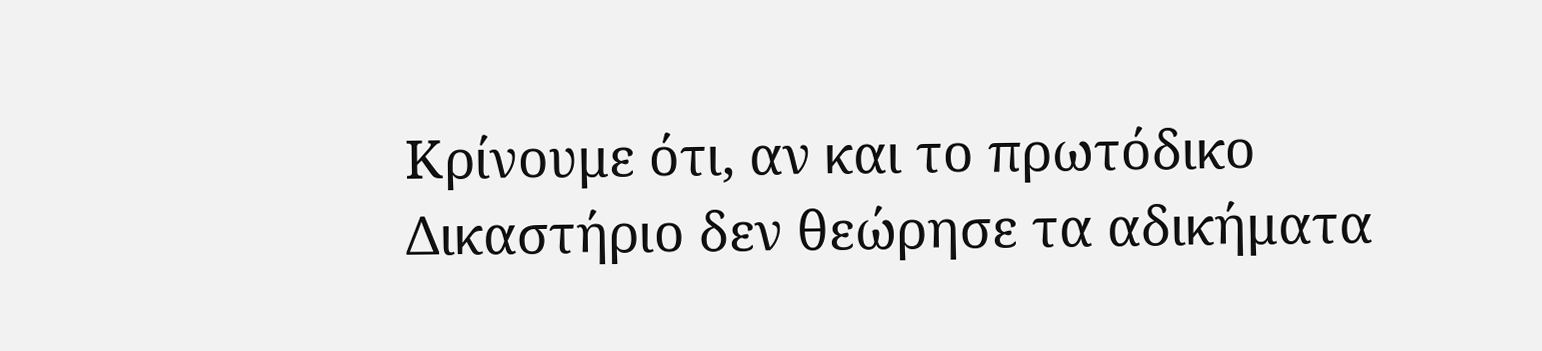Κρίνουμε ότι, αν και το πρωτόδικο Δικαστήριο δεν θεώρησε τα αδικήματα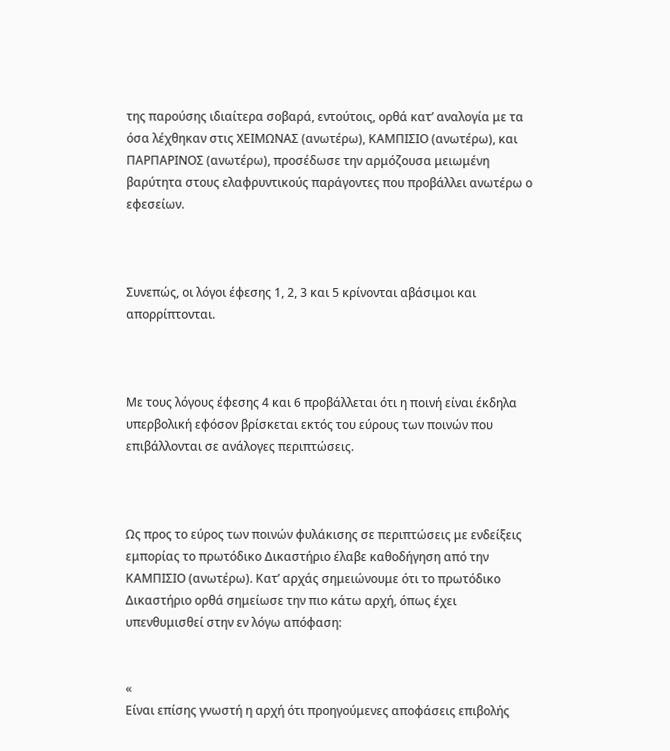της παρούσης ιδιαίτερα σοβαρά, εντούτοις, ορθά κατ’ αναλογία με τα όσα λέχθηκαν στις ΧΕΙΜΩΝΑΣ (ανωτέρω), ΚΑΜΠΙΣΙΟ (ανωτέρω), και ΠΑΡΠΑΡΙΝΟΣ (ανωτέρω), προσέδωσε την αρμόζουσα μειωμένη βαρύτητα στους ελαφρυντικούς παράγοντες που προβάλλει ανωτέρω ο εφεσείων.



Συνεπώς, οι λόγοι έφεσης 1, 2, 3 και 5 κρίνονται αβάσιμοι και απορρίπτονται.



Με τους λόγους έφεσης 4 και 6 προβάλλεται ότι η ποινή είναι έκδηλα υπερβολική εφόσον βρίσκεται εκτός του εύρους των ποινών που επιβάλλονται σε ανάλογες περιπτώσεις.



Ως προς το εύρος των ποινών φυλάκισης σε περιπτώσεις με ενδείξεις εμπορίας το πρωτόδικο Δικαστήριο έλαβε καθοδήγηση από την ΚΑΜΠΙΣΙΟ (ανωτέρω). Κατ’ αρχάς σημειώνουμε ότι το πρωτόδικο Δικαστήριο ορθά σημείωσε την πιο κάτω αρχή, όπως έχει υπενθυμισθεί στην εν λόγω απόφαση:


«
Είναι επίσης γνωστή η αρχή ότι προηγούμενες αποφάσεις επιβολής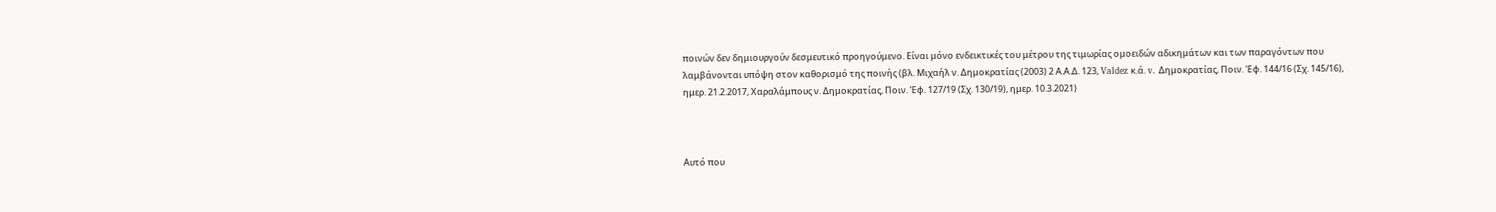ποινών δεν δημιουργούν δεσμευτικό προηγούμενο. Είναι μόνο ενδεικτικές του μέτρου της τιμωρίας ομοειδών αδικημάτων και των παραγόντων που λαμβάνονται υπόψη στον καθορισμό της ποινής (βλ. Μιχαήλ ν. Δημοκρατίας (2003) 2 Α.Α.Δ. 123, Valdez κ.ά. v. Δημοκρατίας, Ποιν. Έφ. 144/16 (Σχ. 145/16), ημερ. 21.2.2017, Χαραλάμπους ν. Δημοκρατίας, Ποιν. Έφ. 127/19 (Σχ. 130/19), ημερ. 10.3.2021)



Αυτό που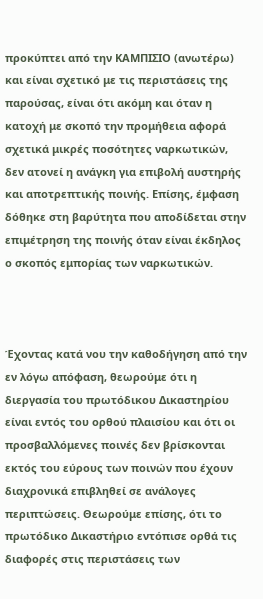προκύπτει από την ΚΑΜΠΙΣΙΟ (ανωτέρω) και είναι σχετικό με τις περιστάσεις της παρούσας, είναι ότι ακόμη και όταν η κατοχή με σκοπό την προμήθεια αφορά σχετικά μικρές ποσότητες ναρκωτικών, δεν ατονεί η ανάγκη για επιβολή αυστηρής και αποτρεπτικής ποινής. Επίσης, έμφαση δόθηκε στη βαρύτητα που αποδίδεται στην επιμέτρηση της ποινής όταν είναι έκδηλος ο σκοπός εμπορίας των ναρκωτικών.



Έχοντας κατά νου την καθοδήγηση από την εν λόγω απόφαση, θεωρούμε ότι η διεργασία του πρωτόδικου Δικαστηρίου είναι εντός του ορθού πλαισίου και ότι οι προσβαλλόμενες ποινές δεν βρίσκονται εκτός του εύρους των ποινών που έχουν διαχρονικά επιβληθεί σε ανάλογες περιπτώσεις. Θεωρούμε επίσης, ότι το πρωτόδικο Δικαστήριο εντόπισε ορθά τις διαφορές στις περιστάσεις των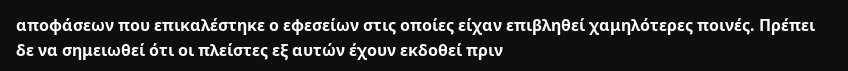αποφάσεων που επικαλέστηκε ο εφεσείων στις οποίες είχαν επιβληθεί χαμηλότερες ποινές. Πρέπει δε να σημειωθεί ότι οι πλείστες εξ αυτών έχουν εκδοθεί πριν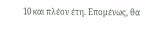10 και πλέον έτη. Επομένως, θα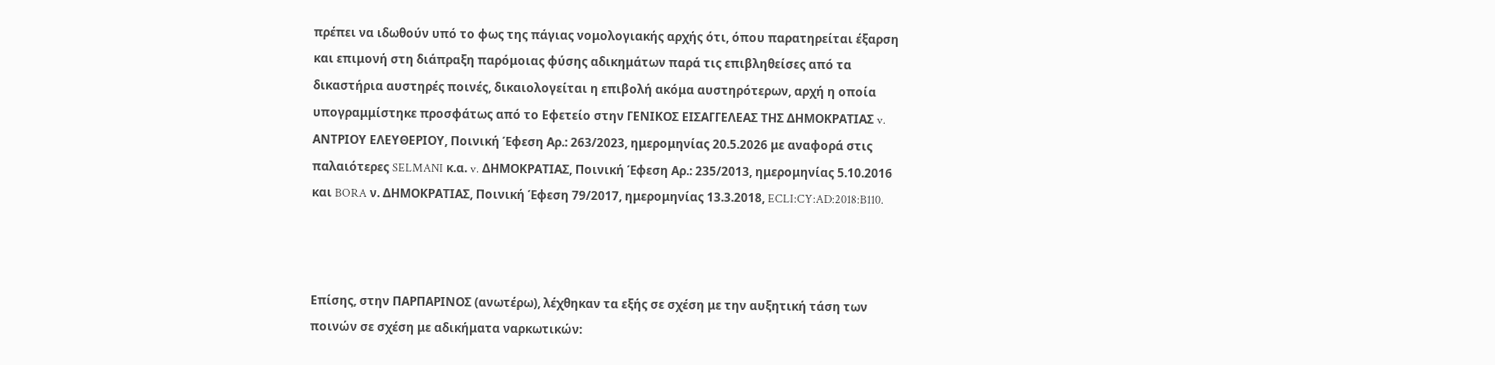πρέπει να ιδωθούν υπό το φως της πάγιας νομολογιακής αρχής ότι, όπου παρατηρείται έξαρση και επιμονή στη διάπραξη παρόμοιας φύσης αδικημάτων παρά τις επιβληθείσες από τα δικαστήρια αυστηρές ποινές, δικαιολογείται η επιβολή ακόμα αυστηρότερων, αρχή η οποία υπογραμμίστηκε προσφάτως από το Εφετείο στην ΓΕΝΙΚΟΣ ΕΙΣΑΓΓΕΛΕΑΣ ΤΗΣ ΔΗΜΟΚΡΑΤΙΑΣ v. ΑΝΤΡΙΟΥ ΕΛΕΥΘΕΡΙΟΥ, Ποινική Έφεση Αρ.: 263/2023, ημερομηνίας 20.5.2026 με αναφορά στις παλαιότερες SELMANI κ.α. v. ΔΗΜΟΚΡΑΤΙΑΣ, Ποινική Έφεση Αρ.: 235/2013, ημερομηνίας 5.10.2016 και BORA ν. ΔΗΜΟΚΡΑΤΙΑΣ, Ποινική Έφεση 79/2017, ημερομηνίας 13.3.2018, ECLI:CY:AD:2018:B110.



Επίσης, στην ΠΑΡΠΑΡΙΝΟΣ (ανωτέρω), λέχθηκαν τα εξής σε σχέση με την αυξητική τάση των ποινών σε σχέση με αδικήματα ναρκωτικών: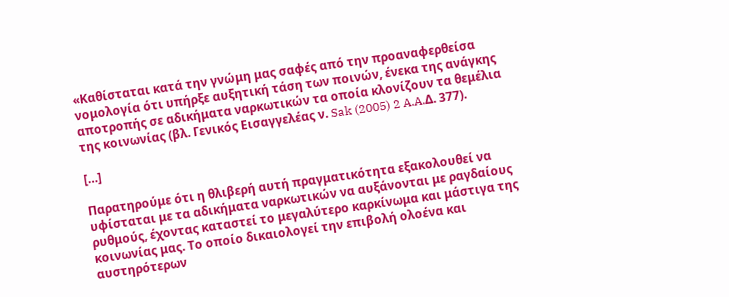«Καθίσταται κατά την γνώμη μας σαφές από την προαναφερθείσα νομολογία ότι υπήρξε αυξητική τάση των ποινών, ένεκα της ανάγκης αποτροπής σε αδικήματα ναρκωτικών τα οποία κλονίζουν τα θεμέλια της κοινωνίας (βλ. Γενικός Εισαγγελέας ν. Sak (2005) 2 A.A.Δ. 377).

[…]

Παρατηρούμε ότι η θλιβερή αυτή πραγματικότητα εξακολουθεί να υφίσταται με τα αδικήματα ναρκωτικών να αυξάνονται με ραγδαίους ρυθμούς, έχοντας καταστεί το μεγαλύτερο καρκίνωμα και μάστιγα της κοινωνίας μας. Το οποίο δικαιολογεί την επιβολή ολοένα και αυστηρότερων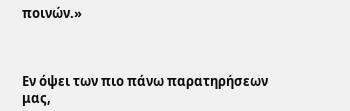ποινών.»



Εν όψει των πιο πάνω παρατηρήσεων μας,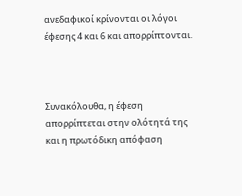ανεδαφικοί κρίνονται οι λόγοι έφεσης 4 και 6 και απορρίπτονται.



Συνακόλουθα, η έφεση απορρίπτεται στην ολότητά της και η πρωτόδικη απόφαση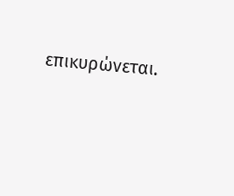επικυρώνεται.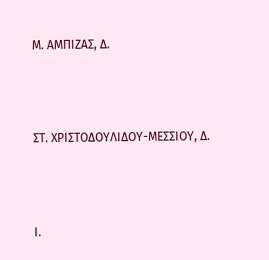Μ. ΑΜΠΙΖΑΣ, Δ.





ΣΤ. ΧΡΙΣΤΟΔΟΥΛΙΔΟΥ-ΜΕΣΣΙΟΥ, Δ.





Ι.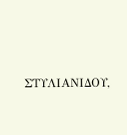ΣΤΥΛΙΑΝΙΔΟΥ,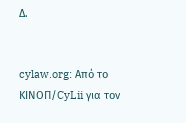Δ.


cylaw.org: Από το ΚΙΝOΠ/CyLii για τον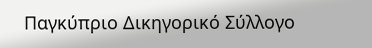Παγκύπριο Δικηγορικό Σύλλογο